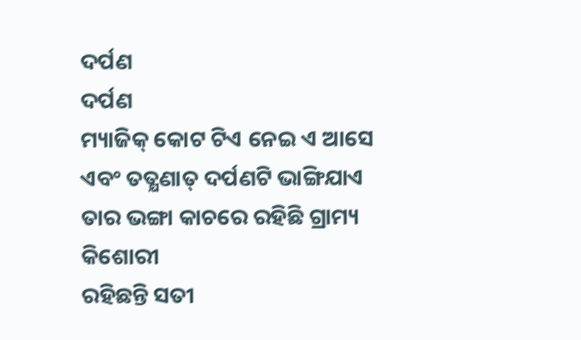ଦର୍ପଣ
ଦର୍ପଣ
ମ୍ୟାଜିକ୍ କୋଟ ଟିଏ ନେଇ ଏ ଆସେ
ଏବଂ ତତ୍କ୍ଷଣାତ୍ ଦର୍ପଣଟି ଭାଙ୍ଗିଯାଏ
ତାର ଭଙ୍ଗା କାଚରେ ରହିଛି ଗ୍ରାମ୍ୟ କିଶୋରୀ
ରହିଛନ୍ତି ସତୀ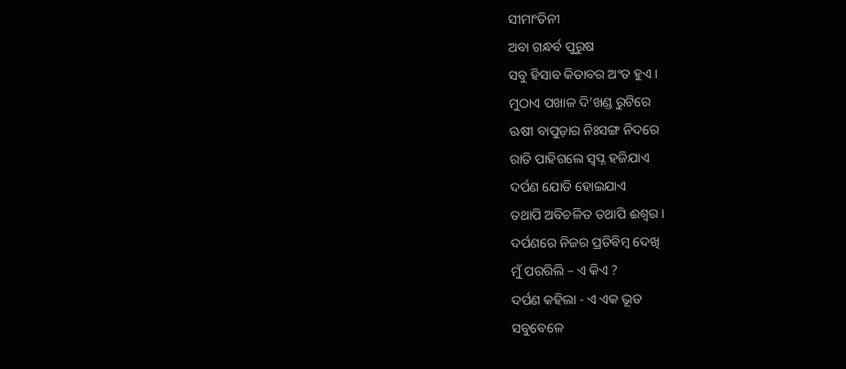ସୀମାଂତିନୀ
ଅବା ଗନ୍ଧର୍ବ ପୁରୁଷ
ସବୁ ହିସାବ କିତାବର ଅଂତ ହୁଏ ।
ମୁଠାଏ ପଖାଳ ଦି’ଖଣ୍ଡ ରୁଟିରେ
ଋଷୀ ବାପୁଡ଼ାର ନିଃସଙ୍ଗ ନିଦରେ
ରାତି ପାହିଗଲେ ସ୍ଵପ୍ନ ହଜିଯାଏ
ଦର୍ପଣ ଯୋଡି ହୋଇଯାଏ
ତଥାପି ଅବିଚଳିତ ତଥାପି ଈଶ୍ଵର ।
ଦର୍ପଣରେ ନିଜର ପ୍ରତିବିମ୍ୱ ଦେଖି
ମୁଁ ପରରିଲି – ଏ କିଏ ?
ଦର୍ପଣ କହିଲା - ଏ ଏକ ଭୂତ
ସବୁବେଳେ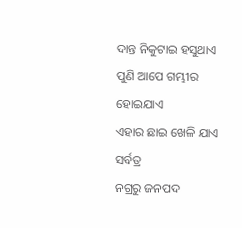ଦାନ୍ତ ନିକୁଟାଇ ହସୁଥାଏ
ପୁଣି ଆପେ ଗମ୍ଭୀର ହୋଇଯାଏ
ଏହାର ଛାଇ ଖେଳି ଯାଏ ସର୍ବତ୍ର
ନଗ୍ରରୁ ଜନପଦ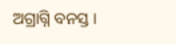ଅଗ୍ରାଗ୍ନି ବନସ୍ତ ।